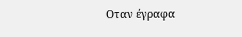Οταν έγραφα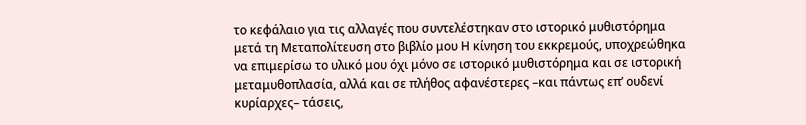το κεφάλαιο για τις αλλαγές που συντελέστηκαν στο ιστορικό μυθιστόρημα μετά τη Μεταπολίτευση στο βιβλίο μου Η κίνηση του εκκρεμούς, υποχρεώθηκα να επιμερίσω το υλικό μου όχι μόνο σε ιστορικό μυθιστόρημα και σε ιστορική μεταμυθοπλασία, αλλά και σε πλήθος αφανέστερες –και πάντως επ’ ουδενί κυρίαρχες– τάσεις,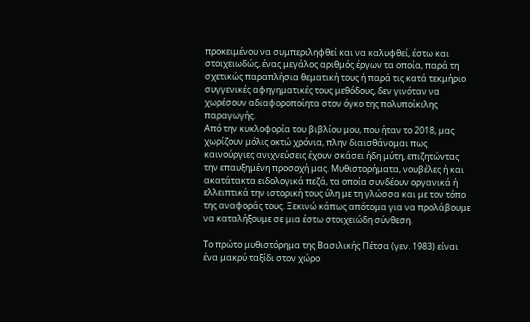προκειμένου να συμπεριληφθεί και να καλυφθεί, έστω και στοιχειωδώς, ένας μεγάλος αριθμός έργων τα οποία, παρά τη σχετικώς παραπλήσια θεματική τους ή παρά τις κατά τεκμήριο συγγενικές αφηγηματικές τους μεθόδους, δεν γινόταν να χωρέσουν αδιαφοροποίητα στον όγκο της πολυποίκιλης παραγωγής.
Από την κυκλοφορία του βιβλίου μου, που ήταν το 2018, μας χωρίζουν μόλις οκτώ χρόνια, πλην διαισθάνομαι πως καινούργιες ανιχνεύσεις έχουν σκάσει ήδη μύτη, επιζητώντας την επαυξημένη προσοχή μας. Μυθιστορήματα, νουβέλες ή και ακατάτακτα ειδολογικά πεζά, τα οποία συνδέουν οργανικά ή ελλειπτικά την ιστορική τους ύλη με τη γλώσσα και με τον τόπο της αναφοράς τους. Ξεκινώ κάπως απότομα για να προλάβουμε να καταλήξουμε σε μια έστω στοιχειώδη σύνθεση.

Το πρώτο μυθιστόρημα της Βασιλικής Πέτσα (γεν. 1983) είναι ένα μακρύ ταξίδι στον χώρο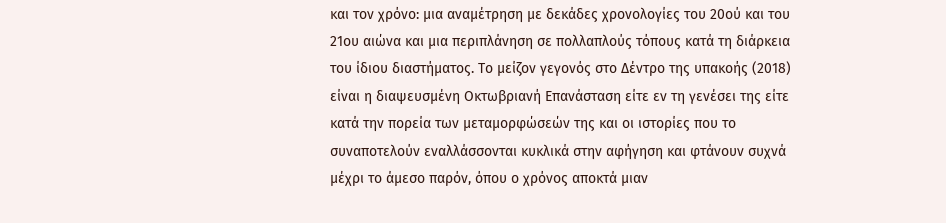και τον χρόνο: μια αναμέτρηση με δεκάδες χρονολογίες του 20ού και του 21ου αιώνα και μια περιπλάνηση σε πολλαπλούς τόπους κατά τη διάρκεια του ίδιου διαστήματος. Το μείζον γεγονός στο Δέντρο της υπακοής (2018) είναι η διαψευσμένη Οκτωβριανή Επανάσταση είτε εν τη γενέσει της είτε κατά την πορεία των μεταμορφώσεών της και οι ιστορίες που το συναποτελούν εναλλάσσονται κυκλικά στην αφήγηση και φτάνουν συχνά μέχρι το άμεσο παρόν, όπου ο χρόνος αποκτά μιαν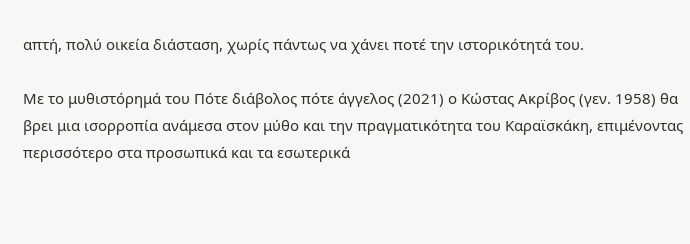απτή, πολύ οικεία διάσταση, χωρίς πάντως να χάνει ποτέ την ιστορικότητά του.

Με το μυθιστόρημά του Πότε διάβολος πότε άγγελος (2021) ο Κώστας Ακρίβος (γεν. 1958) θα βρει μια ισορροπία ανάμεσα στον μύθο και την πραγματικότητα του Καραϊσκάκη, επιμένοντας περισσότερο στα προσωπικά και τα εσωτερικά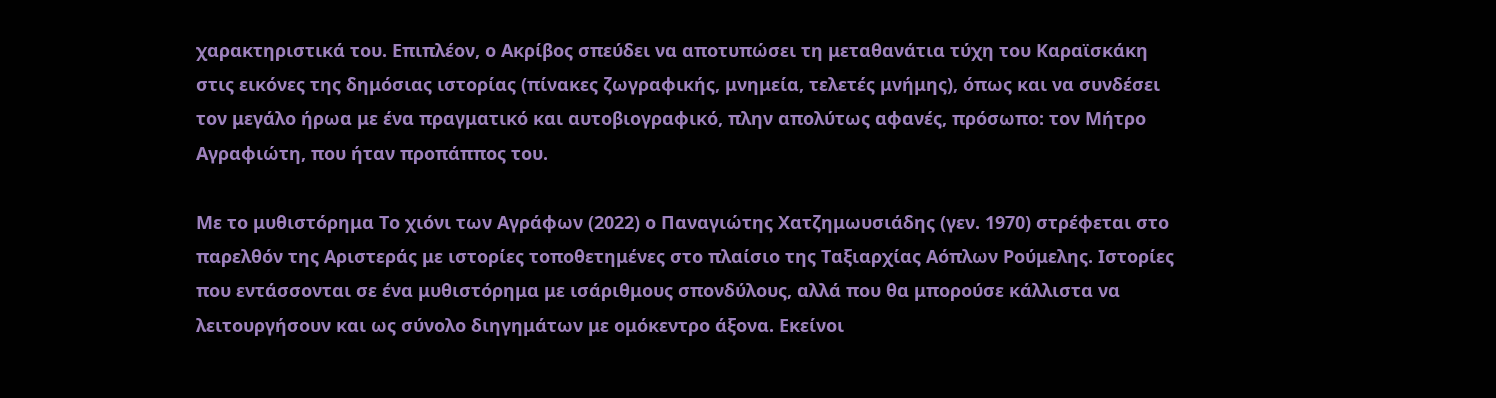χαρακτηριστικά του. Επιπλέον, ο Ακρίβος σπεύδει να αποτυπώσει τη μεταθανάτια τύχη του Καραϊσκάκη στις εικόνες της δημόσιας ιστορίας (πίνακες ζωγραφικής, μνημεία, τελετές μνήμης), όπως και να συνδέσει τον μεγάλο ήρωα με ένα πραγματικό και αυτοβιογραφικό, πλην απολύτως αφανές, πρόσωπο: τον Μήτρο Αγραφιώτη, που ήταν προπάππος του.

Με το μυθιστόρημα Το χιόνι των Αγράφων (2022) ο Παναγιώτης Χατζημωυσιάδης (γεν. 1970) στρέφεται στο παρελθόν της Αριστεράς με ιστορίες τοποθετημένες στο πλαίσιο της Ταξιαρχίας Αόπλων Ρούμελης. Ιστορίες που εντάσσονται σε ένα μυθιστόρημα με ισάριθμους σπονδύλους, αλλά που θα μπορούσε κάλλιστα να λειτουργήσουν και ως σύνολο διηγημάτων με ομόκεντρο άξονα. Εκείνοι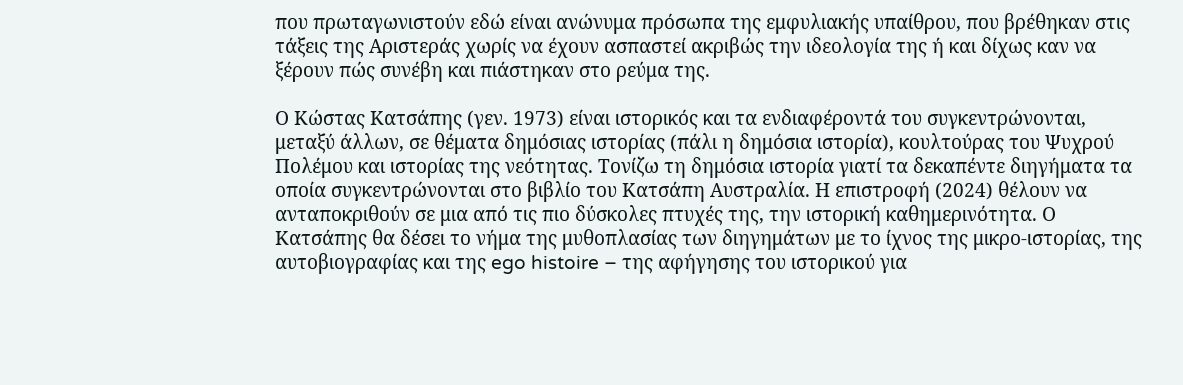που πρωταγωνιστούν εδώ είναι ανώνυμα πρόσωπα της εμφυλιακής υπαίθρου, που βρέθηκαν στις τάξεις της Αριστεράς χωρίς να έχουν ασπαστεί ακριβώς την ιδεολογία της ή και δίχως καν να ξέρουν πώς συνέβη και πιάστηκαν στο ρεύμα της.

Ο Κώστας Κατσάπης (γεν. 1973) είναι ιστορικός και τα ενδιαφέροντά του συγκεντρώνονται, μεταξύ άλλων, σε θέματα δημόσιας ιστορίας (πάλι η δημόσια ιστορία), κουλτούρας του Ψυχρού Πολέμου και ιστορίας της νεότητας. Τονίζω τη δημόσια ιστορία γιατί τα δεκαπέντε διηγήματα τα οποία συγκεντρώνονται στο βιβλίο του Κατσάπη Αυστραλία. Η επιστροφή (2024) θέλουν να ανταποκριθούν σε μια από τις πιο δύσκολες πτυχές της, την ιστορική καθημερινότητα. Ο Κατσάπης θα δέσει το νήμα της μυθοπλασίας των διηγημάτων με το ίχνος της μικρο-ιστορίας, της αυτοβιογραφίας και της ego histoire – της αφήγησης του ιστορικού για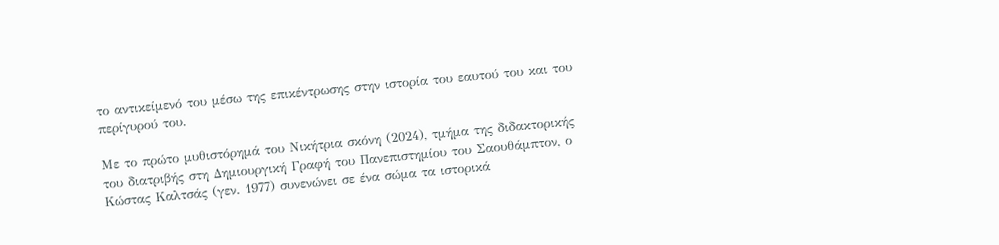το αντικείμενό του μέσω της επικέντρωσης στην ιστορία του εαυτού του και του περίγυρού του.

Με το πρώτο μυθιστόρημά του Νικήτρια σκόνη (2024), τμήμα της διδακτορικής του διατριβής στη Δημιουργική Γραφή του Πανεπιστημίου του Σαουθάμπτον, ο Κώστας Καλτσάς (γεν. 1977) συνενώνει σε ένα σώμα τα ιστορικά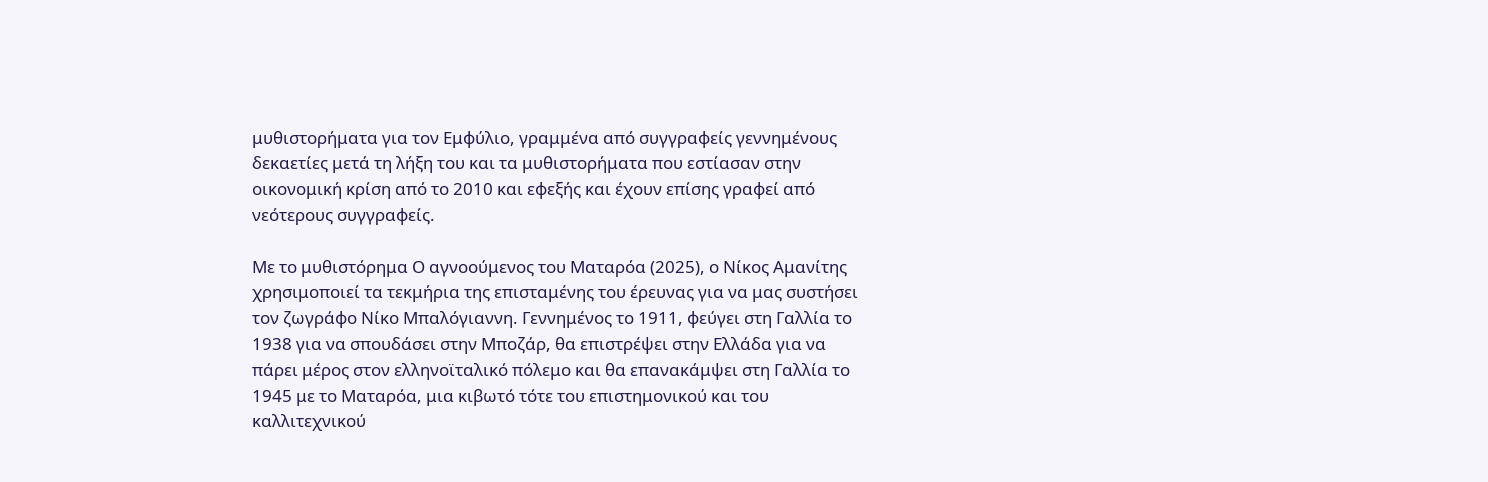μυθιστορήματα για τον Εμφύλιο, γραμμένα από συγγραφείς γεννημένους δεκαετίες μετά τη λήξη του και τα μυθιστορήματα που εστίασαν στην οικονομική κρίση από το 2010 και εφεξής και έχουν επίσης γραφεί από νεότερους συγγραφείς.

Με το μυθιστόρημα Ο αγνοούμενος του Ματαρόα (2025), ο Νίκος Αμανίτης χρησιμοποιεί τα τεκμήρια της επισταμένης του έρευνας για να μας συστήσει τον ζωγράφο Νίκο Μπαλόγιαννη. Γεννημένος το 1911, φεύγει στη Γαλλία το 1938 για να σπουδάσει στην Μποζάρ, θα επιστρέψει στην Ελλάδα για να πάρει μέρος στον ελληνοϊταλικό πόλεμο και θα επανακάμψει στη Γαλλία το 1945 με το Ματαρόα, μια κιβωτό τότε του επιστημονικού και του καλλιτεχνικού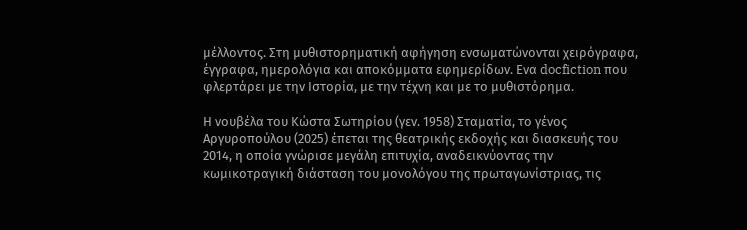μέλλοντος. Στη μυθιστορηματική αφήγηση ενσωματώνονται χειρόγραφα, έγγραφα, ημερολόγια και αποκόμματα εφημερίδων. Ενα docfiction που φλερτάρει με την Ιστορία, με την τέχνη και με το μυθιστόρημα.

Η νουβέλα του Κώστα Σωτηρίου (γεν. 1958) Σταματία, το γένος Αργυροπούλου (2025) έπεται της θεατρικής εκδοχής και διασκευής του 2014, η οποία γνώρισε μεγάλη επιτυχία, αναδεικνύοντας την κωμικοτραγική διάσταση του μονολόγου της πρωταγωνίστριας, τις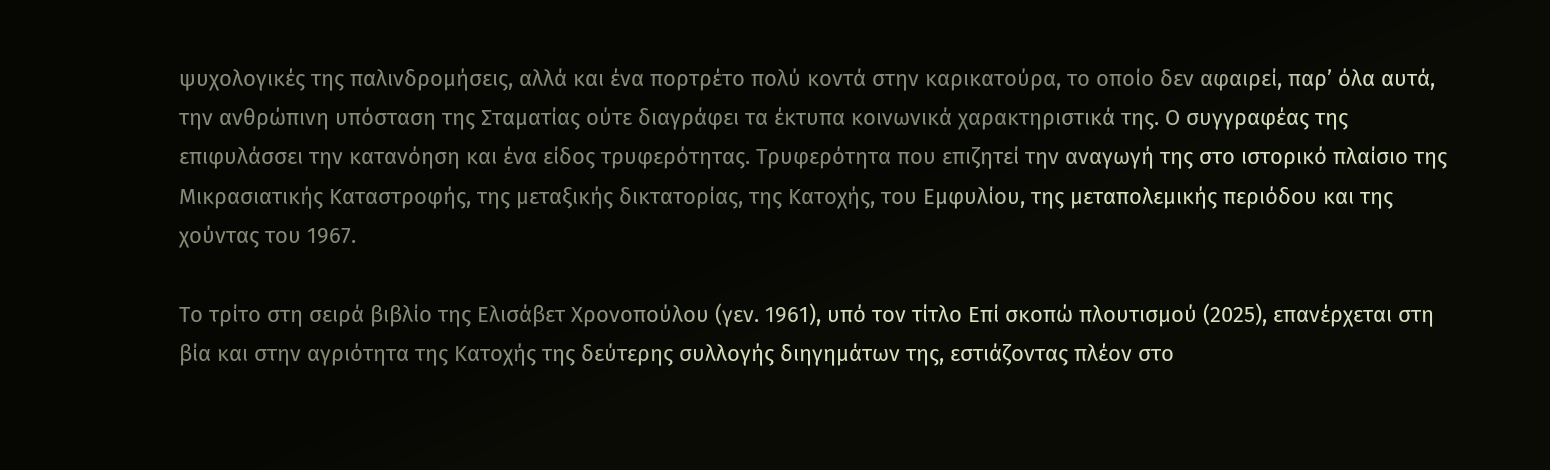ψυχολογικές της παλινδρομήσεις, αλλά και ένα πορτρέτο πολύ κοντά στην καρικατούρα, το οποίο δεν αφαιρεί, παρ’ όλα αυτά, την ανθρώπινη υπόσταση της Σταματίας ούτε διαγράφει τα έκτυπα κοινωνικά χαρακτηριστικά της. Ο συγγραφέας της επιφυλάσσει την κατανόηση και ένα είδος τρυφερότητας. Τρυφερότητα που επιζητεί την αναγωγή της στο ιστορικό πλαίσιο της Μικρασιατικής Καταστροφής, της μεταξικής δικτατορίας, της Κατοχής, του Εμφυλίου, της μεταπολεμικής περιόδου και της χούντας του 1967.

Το τρίτο στη σειρά βιβλίο της Ελισάβετ Χρονοπούλου (γεν. 1961), υπό τον τίτλο Επί σκοπώ πλουτισμού (2025), επανέρχεται στη βία και στην αγριότητα της Κατοχής της δεύτερης συλλογής διηγημάτων της, εστιάζοντας πλέον στο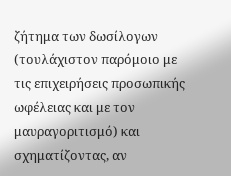ζήτημα των δωσίλογων (τουλάχιστον παρόμοιο με τις επιχειρήσεις προσωπικής ωφέλειας και με τον μαυραγοριτισμό) και σχηματίζοντας, αν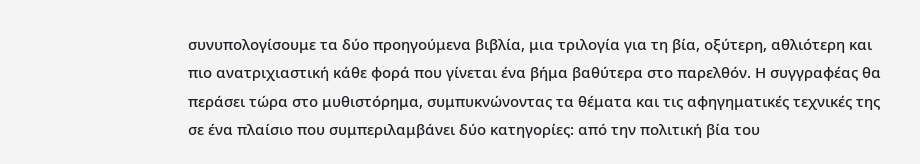συνυπολογίσουμε τα δύο προηγούμενα βιβλία, μια τριλογία για τη βία, οξύτερη, αθλιότερη και πιο ανατριχιαστική κάθε φορά που γίνεται ένα βήμα βαθύτερα στο παρελθόν. Η συγγραφέας θα περάσει τώρα στο μυθιστόρημα, συμπυκνώνοντας τα θέματα και τις αφηγηματικές τεχνικές της σε ένα πλαίσιο που συμπεριλαμβάνει δύο κατηγορίες: από την πολιτική βία του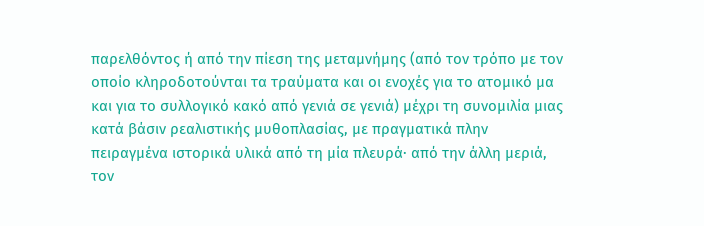παρελθόντος ή από την πίεση της μεταμνήμης (από τον τρόπο με τον οποίο κληροδοτούνται τα τραύματα και οι ενοχές για το ατομικό μα και για το συλλογικό κακό από γενιά σε γενιά) μέχρι τη συνομιλία μιας κατά βάσιν ρεαλιστικής μυθοπλασίας, με πραγματικά πλην πειραγμένα ιστορικά υλικά από τη μία πλευρά· από την άλλη μεριά, τον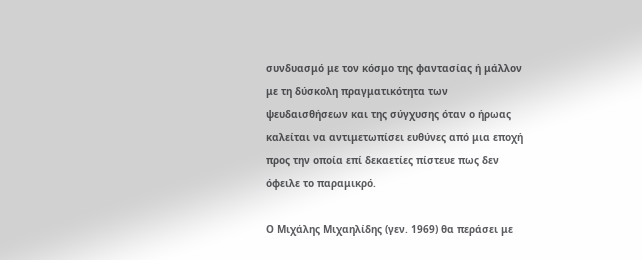συνδυασμό με τον κόσμο της φαντασίας ή μάλλον με τη δύσκολη πραγματικότητα των ψευδαισθήσεων και της σύγχυσης όταν ο ήρωας καλείται να αντιμετωπίσει ευθύνες από μια εποχή προς την οποία επί δεκαετίες πίστευε πως δεν όφειλε το παραμικρό.

Ο Μιχάλης Μιχαηλίδης (γεν. 1969) θα περάσει με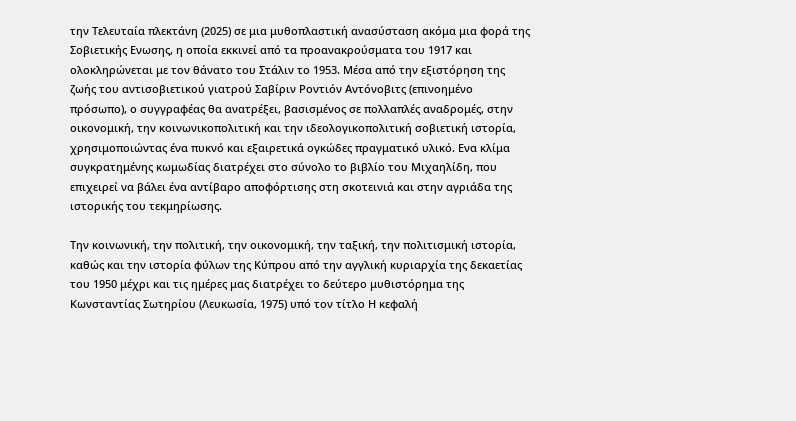την Τελευταία πλεκτάνη (2025) σε μια μυθοπλαστική ανασύσταση ακόμα μια φορά της Σοβιετικής Ενωσης, η οποία εκκινεί από τα προανακρούσματα του 1917 και ολοκληρώνεται με τον θάνατο του Στάλιν το 1953. Μέσα από την εξιστόρηση της ζωής του αντισοβιετικού γιατρού Σαβίριν Ροντιόν Αντόνοβιτς (επινοημένο πρόσωπο), ο συγγραφέας θα ανατρέξει, βασισμένος σε πολλαπλές αναδρομές, στην οικονομική, την κοινωνικοπολιτική και την ιδεολογικοπολιτική σοβιετική ιστορία, χρησιμοποιώντας ένα πυκνό και εξαιρετικά ογκώδες πραγματικό υλικό. Ενα κλίμα συγκρατημένης κωμωδίας διατρέχει στο σύνολο το βιβλίο του Μιχαηλίδη, που επιχειρεί να βάλει ένα αντίβαρο αποφόρτισης στη σκοτεινιά και στην αγριάδα της ιστορικής του τεκμηρίωσης.

Την κοινωνική, την πολιτική, την οικονομική, την ταξική, την πολιτισμική ιστορία, καθώς και την ιστορία φύλων της Κύπρου από την αγγλική κυριαρχία της δεκαετίας του 1950 μέχρι και τις ημέρες μας διατρέχει το δεύτερο μυθιστόρημα της Κωνσταντίας Σωτηρίου (Λευκωσία, 1975) υπό τον τίτλο Η κεφαλή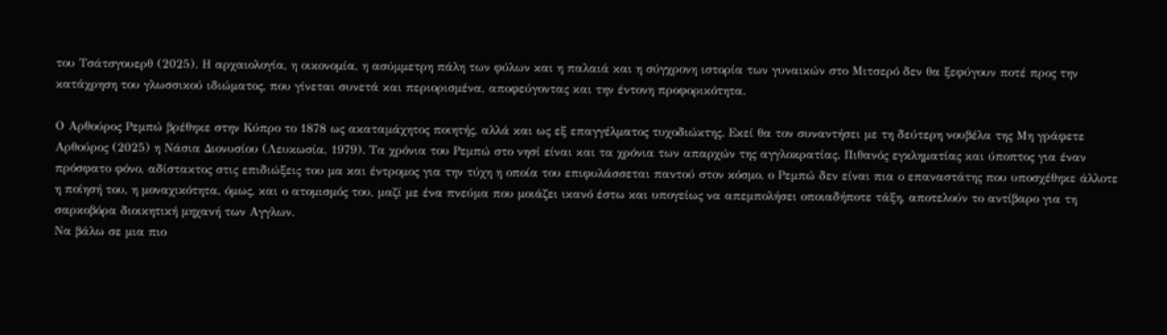του Τσάτσγουερθ (2025). Η αρχαιολογία, η οικονομία, η ασύμμετρη πάλη των φύλων και η παλαιά και η σύγχρονη ιστορία των γυναικών στο Μιτσερό δεν θα ξεφύγουν ποτέ προς την κατάχρηση του γλωσσικού ιδιώματος, που γίνεται συνετά και περιορισμένα, αποφεύγοντας και την έντονη προφορικότητα.

Ο Αρθούρος Ρεμπώ βρέθηκε στην Κύπρο το 1878 ως ακαταμάχητος ποιητής, αλλά και ως εξ επαγγέλματος τυχοδιώκτης. Εκεί θα τον συναντήσει με τη δεύτερη νουβέλα της Μη γράφετε Αρθούρος (2025) η Νάσια Διονυσίου (Λευκωσία, 1979). Τα χρόνια του Ρεμπώ στο νησί είναι και τα χρόνια των απαρχών της αγγλοκρατίας. Πιθανός εγκληματίας και ύποπτος για έναν πρόσφατο φόνο, αδίστακτος στις επιδιώξεις του μα και έντρομος για την τύχη η οποία του επιφυλάσσεται παντού στον κόσμο, ο Ρεμπώ δεν είναι πια ο επαναστάτης που υποσχέθηκε άλλοτε η ποίησή του, η μοναχικότητα, όμως, και ο ατομισμός του, μαζί με ένα πνεύμα που μοιάζει ικανό έστω και υπογείως να απεμπολήσει οποιαδήποτε τάξη, αποτελούν το αντίβαρο για τη σαρκοβόρα διοικητική μηχανή των Αγγλων.
Να βάλω σε μια πιο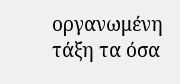οργανωμένη τάξη τα όσα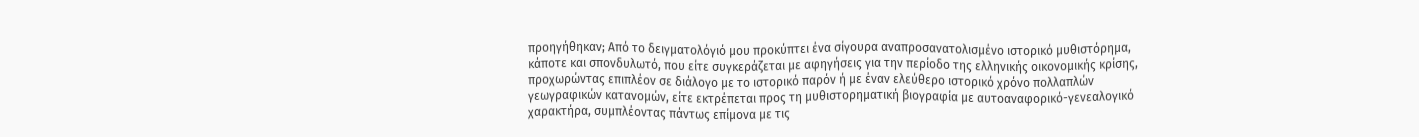προηγήθηκαν; Από το δειγματολόγιό μου προκύπτει ένα σίγουρα αναπροσανατολισμένο ιστορικό μυθιστόρημα, κάποτε και σπονδυλωτό, που είτε συγκεράζεται με αφηγήσεις για την περίοδο της ελληνικής οικονομικής κρίσης, προχωρώντας επιπλέον σε διάλογο με το ιστορικό παρόν ή με έναν ελεύθερο ιστορικό χρόνο πολλαπλών γεωγραφικών κατανομών, είτε εκτρέπεται προς τη μυθιστορηματική βιογραφία με αυτοαναφορικό-γενεαλογικό χαρακτήρα, συμπλέοντας πάντως επίμονα με τις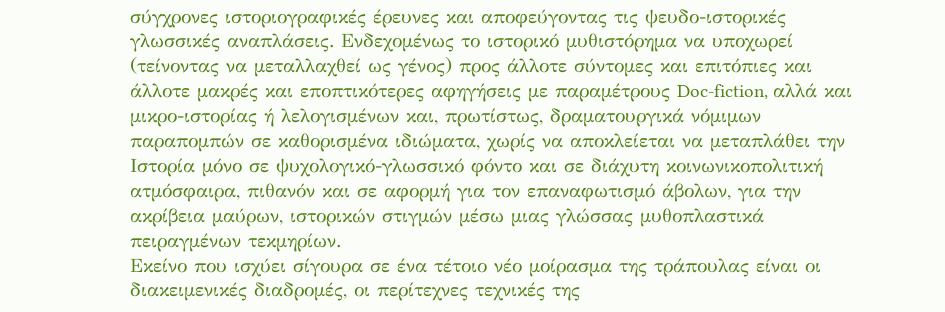σύγχρονες ιστοριογραφικές έρευνες και αποφεύγοντας τις ψευδο-ιστορικές γλωσσικές αναπλάσεις. Ενδεχομένως το ιστορικό μυθιστόρημα να υποχωρεί (τείνοντας να μεταλλαχθεί ως γένος) προς άλλοτε σύντομες και επιτόπιες και άλλοτε μακρές και εποπτικότερες αφηγήσεις με παραμέτρους Doc-fiction, αλλά και μικρο-ιστορίας ή λελογισμένων και, πρωτίστως, δραματουργικά νόμιμων παραπομπών σε καθορισμένα ιδιώματα, χωρίς να αποκλείεται να μεταπλάθει την Ιστορία μόνο σε ψυχολογικό-γλωσσικό φόντο και σε διάχυτη κοινωνικοπολιτική ατμόσφαιρα, πιθανόν και σε αφορμή για τον επαναφωτισμό άβολων, για την ακρίβεια μαύρων, ιστορικών στιγμών μέσω μιας γλώσσας μυθοπλαστικά πειραγμένων τεκμηρίων.
Εκείνο που ισχύει σίγουρα σε ένα τέτοιο νέο μοίρασμα της τράπουλας είναι οι διακειμενικές διαδρομές, οι περίτεχνες τεχνικές της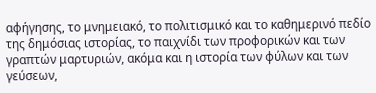αφήγησης, το μνημειακό, το πολιτισμικό και το καθημερινό πεδίο της δημόσιας ιστορίας, το παιχνίδι των προφορικών και των γραπτών μαρτυριών, ακόμα και η ιστορία των φύλων και των γεύσεων,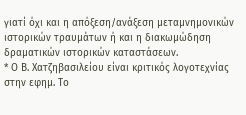γιατί όχι και η απόξεση/ανάξεση μεταμνημονικών ιστορικών τραυμάτων ή και η διακωμώδηση δραματικών ιστορικών καταστάσεων.
* Ο Β. Χατζηβασιλείου είναι κριτικός λογοτεχνίας στην εφημ. Το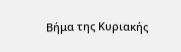Βήμα της Κυριακής